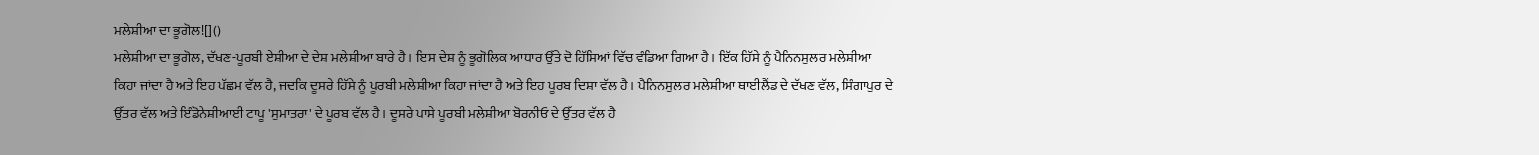ਮਲੇਸ਼ੀਆ ਦਾ ਭੂਗੋਲ![]()
ਮਲੇਸ਼ੀਆ ਦਾ ਭੂਗੋਲ, ਦੱਖਣ-ਪੂਰਬੀ ਏਸ਼ੀਆ ਦੇ ਦੇਸ਼ ਮਲੇਸ਼ੀਆ ਬਾਰੇ ਹੈ। ਇਸ ਦੇਸ਼ ਨੂੰ ਭੂਗੋਲਿਕ ਆਧਾਰ ਉੱਤੇ ਦੋ ਹਿੱਸਿਆਂ ਵਿੱਚ ਵੰਡਿਆ ਗਿਆ ਹੈ। ਇੱਕ ਹਿੱਸੇ ਨੂੰ ਪੈਨਿਨਸੁਲਰ ਮਲੇਸ਼ੀਆ ਕਿਹਾ ਜਾਂਦਾ ਹੈ ਅਤੇ ਇਹ ਪੱਛਮ ਵੱਲ ਹੈ, ਜਦਕਿ ਦੂਸਰੇ ਹਿੱਸੇ ਨੂੰ ਪੂਰਬੀ ਮਲੇਸ਼ੀਆ ਕਿਹਾ ਜਾਂਦਾ ਹੈ ਅਤੇ ਇਹ ਪੂਰਬ ਦਿਸ਼ਾ ਵੱਲ ਹੈ। ਪੈਨਿਨਸੁਲਰ ਮਲੇਸ਼ੀਆ ਥਾਈਲੈਂਡ ਦੇ ਦੱਖਣ ਵੱਲ, ਸਿੰਗਾਪੁਰ ਦੇ ਉੱਤਰ ਵੱਲ ਅਤੇ ਇੰਡੋਨੇਸ਼ੀਆਈ ਟਾਪੂ 'ਸੁਮਾਤਰਾ' ਦੇ ਪੂਰਬ ਵੱਲ ਹੈ। ਦੂਸਰੇ ਪਾਸੇ ਪੂਰਬੀ ਮਲੇਸ਼ੀਆ ਬੋਰਨੀਓ ਦੇ ਉੱਤਰ ਵੱਲ ਹੈ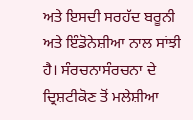ਅਤੇ ਇਸਦੀ ਸਰਹੱਦ ਬਰੂਨੀ ਅਤੇ ਇੰਡੋਨੇਸ਼ੀਆ ਨਾਲ ਸਾਂਝੀ ਹੈ। ਸੰਰਚਨਾਸੰਰਚਨਾ ਦੇ ਦ੍ਰਿਸ਼ਟੀਕੋਣ ਤੋਂ ਮਲੇਸ਼ੀਆ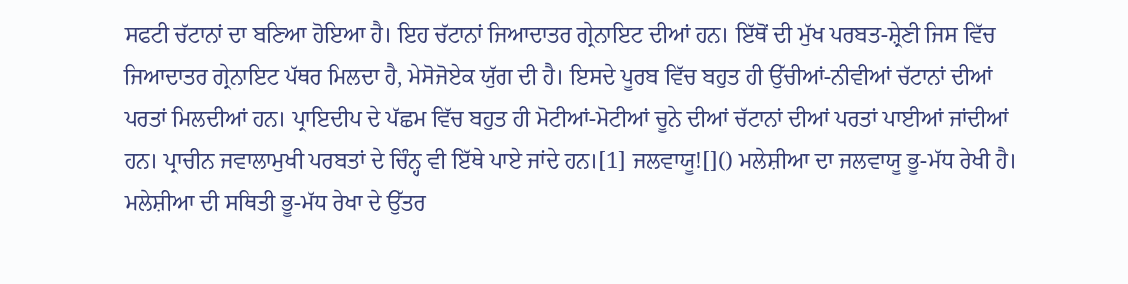ਸਫਟੀ ਚੱਟਾਨਾਂ ਦਾ ਬਣਿਆ ਹੋਇਆ ਹੈ। ਇਹ ਚੱਟਾਨਾਂ ਜਿਆਦਾਤਰ ਗ੍ਰੇਨਾਇਟ ਦੀਆਂ ਹਨ। ਇੱਥੋਂ ਦੀ ਮੁੱਖ ਪਰਬਤ-ਸ਼੍ਰੇਣੀ ਜਿਸ ਵਿੱਚ ਜਿਆਦਾਤਰ ਗ੍ਰੇਨਾਇਟ ਪੱਥਰ ਮਿਲਦਾ ਹੈ, ਮੇਸੋਜੋਏਕ ਯੁੱਗ ਦੀ ਹੈ। ਇਸਦੇ ਪੂਰਬ ਵਿੱਚ ਬਹੁਤ ਹੀ ਉੱਚੀਆਂ-ਨੀਵੀਆਂ ਚੱਟਾਨਾਂ ਦੀਆਂ ਪਰਤਾਂ ਮਿਲਦੀਆਂ ਹਨ। ਪ੍ਰਾਇਦੀਪ ਦੇ ਪੱਛਮ ਵਿੱਚ ਬਹੁਤ ਹੀ ਮੋਟੀਆਂ-ਮੋਟੀਆਂ ਚੂਨੇ ਦੀਆਂ ਚੱਟਾਨਾਂ ਦੀਆਂ ਪਰਤਾਂ ਪਾਈਆਂ ਜਾਂਦੀਆਂ ਹਨ। ਪ੍ਰਾਚੀਨ ਜਵਾਲਾਮੁਖੀ ਪਰਬਤਾਂ ਦੇ ਚਿੰਨ੍ਹ ਵੀ ਇੱਥੇ ਪਾਏ ਜਾਂਦੇ ਹਨ।[1] ਜਲਵਾਯੂ![]() ਮਲੇਸ਼ੀਆ ਦਾ ਜਲਵਾਯੂ ਭੂ-ਮੱਧ ਰੇਖੀ ਹੈ। ਮਲੇਸ਼ੀਆ ਦੀ ਸਥਿਤੀ ਭੂ-ਮੱਧ ਰੇਖਾ ਦੇ ਉੱਤਰ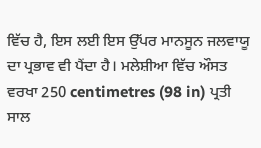ਵਿੱਚ ਹੈ, ਇਸ ਲਈ ਇਸ ਉੱਪਰ ਮਾਨਸੂਨ ਜਲਵਾਯੂ ਦਾ ਪ੍ਰਭਾਵ ਵੀ ਪੈਂਦਾ ਹੈ। ਮਲੇਸ਼ੀਆ ਵਿੱਚ ਔਸਤ ਵਰਖਾ 250 centimetres (98 in) ਪ੍ਰਤੀ ਸਾਲ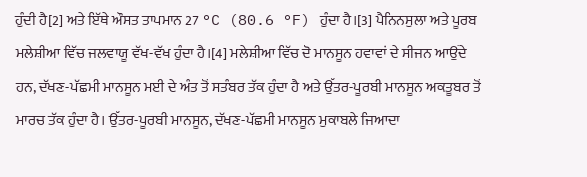ਹੁੰਦੀ ਹੈ[2] ਅਤੇ ਇੱਥੇ ਔਸਤ ਤਾਪਮਾਨ 27 °C (80.6 °F) ਹੁੰਦਾ ਹੈ।[3] ਪੈਨਿਨਸੁਲਾ ਅਤੇ ਪੂਰਬ ਮਲੇਸ਼ੀਆ ਵਿੱਚ ਜਲਵਾਯੂ ਵੱਖ-ਵੱਖ ਹੁੰਦਾ ਹੈ।[4] ਮਲੇਸ਼ੀਆ ਵਿੱਚ ਦੋ ਮਾਨਸੂਨ ਹਵਾਵਾਂ ਦੇ ਸੀਜਨ ਆਉਂਦੇ ਹਨ, ਦੱਖਣ-ਪੱਛਮੀ ਮਾਨਸੂਨ ਮਈ ਦੇ ਅੰਤ ਤੋਂ ਸਤੰਬਰ ਤੱਕ ਹੁੰਦਾ ਹੈ ਅਤੇ ਉੱਤਰ-ਪੂਰਬੀ ਮਾਨਸੂਨ ਅਕਤੂਬਰ ਤੋਂ ਮਾਰਚ ਤੱਕ ਹੁੰਦਾ ਹੈ। ਉੱਤਰ-ਪੂਰਬੀ ਮਾਨਸੂਨ, ਦੱਖਣ-ਪੱਛਮੀ ਮਾਨਸੂਨ ਮੁਕਾਬਲੇ ਜਿਆਦਾ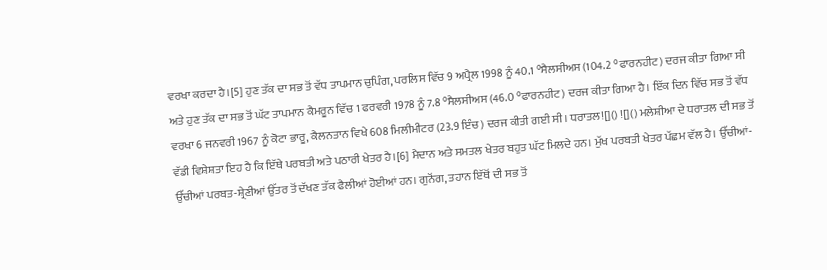ਵਰਖਾ ਕਰਦਾ ਹੈ।[5] ਹੁਣ ਤੱਕ ਦਾ ਸਭ ਤੋਂ ਵੱਧ ਤਾਪਮਾਨ ਚੁਪਿੰਗ, ਪਰਲਿਸ ਵਿੱਚ 9 ਅਪ੍ਰੈਲ 1998 ਨੂੰ 40.1 °ਸੈਲਸੀਅਸ (104.2 °ਫਾਰਨਹੀਟ) ਦਰਜ ਕੀਤਾ ਗਿਆ ਸੀ ਅਤੇ ਹੁਣ ਤੱਕ ਦਾ ਸਭ ਤੋਂ ਘੱਟ ਤਾਪਮਾਨ ਕੈਮਰੂਨ ਵਿੱਚ 1 ਫਰਵਰੀ 1978 ਨੂੰ 7.8 °ਸੈਲਸੀਅਸ (46.0 °ਫਾਰਨਹੀਟ) ਦਰਜ ਕੀਤਾ ਗਿਆ ਹੈ। ਇੱਕ ਦਿਨ ਵਿੱਚ ਸਭ ਤੋਂ ਵੱਧ ਵਰਖਾ 6 ਜਨਵਰੀ 1967 ਨੂੰ ਕੋਟਾ ਭਾਰੂ, ਕੈਲਨਤਾਨ ਵਿਖੇ 608 ਮਿਲੀਮੀਟਰ (23.9 ਇੰਚ) ਦਰਜ ਕੀਤੀ ਗਈ ਸੀ। ਧਰਾਤਲ![]() ![]() ਮਲੇਸ਼ੀਆ ਦੇ ਧਰਾਤਲ ਦੀ ਸਭ ਤੋਂ ਵੱਡੀ ਵਿਸ਼ੇਸ਼ਤਾ ਇਹ ਹੈ ਕਿ ਇੱਥੇ ਪਰਬਤੀ ਅਤੇ ਪਠਾਰੀ ਖੇਤਰ ਹੈ।[6] ਮੈਦਾਨ ਅਤੇ ਸਮਤਲ ਖੇਤਰ ਬਹੁਤ ਘੱਟ ਮਿਲਦੇ ਹਨ। ਮੁੱਖ ਪਰਬਤੀ ਖੇਤਰ ਪੱਛਮ ਵੱਲ ਹੈ। ਉੱਚੀਆਂ-ਉੱਚੀਆਂ ਪਰਬਤ-ਸ਼੍ਰੇਣੀਆਂ ਉੱਤਰ ਤੋਂ ਦੱਖਣ ਤੱਕ ਫੈਲੀਆਂ ਹੋਈਆਂ ਹਨ। ਗੁਨੋਂਗ, ਤਹਾਨ ਇੱਥੋਂ ਦੀ ਸਭ ਤੋਂ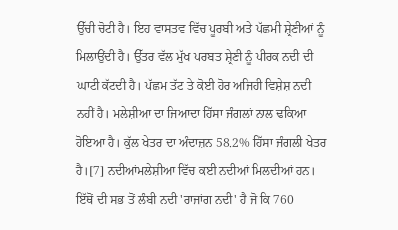ਉੱਚੀ ਚੋਟੀ ਹੈ। ਇਹ ਵਾਸਤਵ ਵਿੱਚ ਪੂਰਬੀ ਅਤੇ ਪੱਛਮੀ ਸ਼੍ਰੇਣੀਆਂ ਨੂੰ ਮਿਲਾਉਂਦੀ ਹੈ। ਉੱਤਰ ਵੱਲ ਮੁੱਖ ਪਰਬਤ ਸ਼੍ਰੇਣੀ ਨੂੰ ਪੀਰਕ ਨਦੀ ਦੀ ਘਾਟੀ ਕੱਟਦੀ ਹੈ। ਪੱਛਮ ਤੱਟ ਤੇ ਕੋਈ ਹੋਰ ਅਜਿਹੀ ਵਿਸ਼ੇਸ਼ ਨਦੀ ਨਹੀਂ ਹੈ। ਮਲੇਸ਼ੀਆ ਦਾ ਜਿਆਦਾ ਹਿੱਸਾ ਜੰਗਲਾਂ ਨਾਲ ਢਕਿਆ ਹੋਇਆ ਹੈ। ਕੁੱਲ ਖੇਤਰ ਦਾ ਅੰਦਾਜ਼ਨ 58.2% ਹਿੱਸਾ ਜੰਗਲੀ ਖੇਤਰ ਹੈ।[7] ਨਦੀਆਂਮਲੇਸ਼ੀਆ ਵਿੱਚ ਕਈ ਨਦੀਆਂ ਮਿਲਦੀਆਂ ਹਨ। ਇੱਥੋਂ ਦੀ ਸਭ ਤੋਂ ਲੰਬੀ ਨਦੀ 'ਰਾਜਾਂਗ ਨਦੀ' ਹੈ ਜੋ ਕਿ 760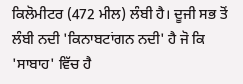ਕਿਲੋਮੀਟਰ (472 ਮੀਲ) ਲੰਬੀ ਹੈ। ਦੂਜੀ ਸਭ ਤੋਂ ਲੰਬੀ ਨਦੀ 'ਕਿਨਾਬਟਾਂਗਨ ਨਦੀ' ਹੈ ਜੋ ਕਿ 'ਸਾਬਾਹ' ਵਿੱਚ ਹੈ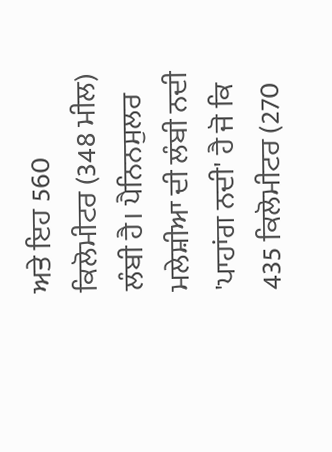ਅਤੇ ਇਹ 560 ਕਿਲੋਮੀਟਰ (348 ਮੀਲ) ਲੰਬੀ ਹੈ। ਪੈਨਿਨਸੁਲਰ ਮਲੇਸ਼ੀਆ ਦੀ ਲੰਬੀ ਨਦੀ 'ਪਾਹਾਂਗ ਨਦੀ' ਹੈ ਜੋ ਕਿ 435 ਕਿਲੋਮੀਟਰ (270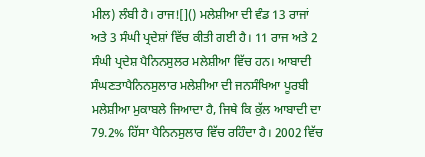ਮੀਲ) ਲੰਬੀ ਹੈ। ਰਾਜ![]() ਮਲੇਸ਼ੀਆ ਦੀ ਵੰਡ 13 ਰਾਜਾਂ ਅਤੇ 3 ਸੰਘੀ ਪ੍ਰਦੇਸ਼ਾਂ ਵਿੱਚ ਕੀਤੀ ਗਈ ਹੈ। 11 ਰਾਜ ਅਤੇ 2 ਸੰਘੀ ਪ੍ਰਦੇਸ਼ ਪੈਨਿਨਸੁਲਰ ਮਲੇਸ਼ੀਆ ਵਿੱਚ ਹਨ। ਆਬਾਦੀ ਸੰਘਣਤਾਪੈਨਿਨਸੁਲਾਰ ਮਲੇਸ਼ੀਆ ਦੀ ਜਨਸੰਖਿਆ ਪੂਰਬੀ ਮਲੇਸ਼ੀਆ ਮੁਕਾਬਲੇ ਜਿਆਦਾ ਹੈ, ਜਿਥੇ ਕਿ ਕੁੱਲ ਆਬਾਦੀ ਦਾ 79.2% ਹਿੱਸਾ ਪੈਨਿਨਸੁਲਾਰ ਵਿੱਚ ਰਹਿੰਦਾ ਹੈ। 2002 ਵਿੱਚ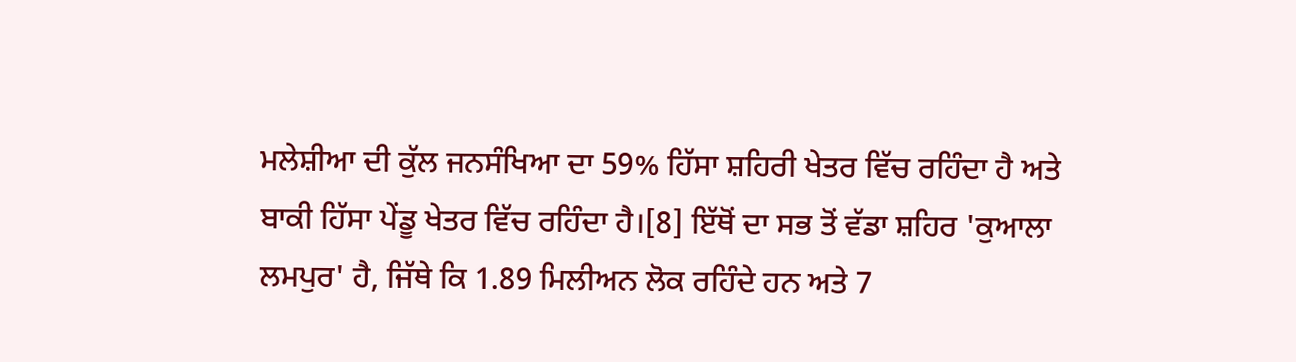ਮਲੇਸ਼ੀਆ ਦੀ ਕੁੱਲ ਜਨਸੰਖਿਆ ਦਾ 59% ਹਿੱਸਾ ਸ਼ਹਿਰੀ ਖੇਤਰ ਵਿੱਚ ਰਹਿੰਦਾ ਹੈ ਅਤੇ ਬਾਕੀ ਹਿੱਸਾ ਪੇਂਡੂ ਖੇਤਰ ਵਿੱਚ ਰਹਿੰਦਾ ਹੈ।[8] ਇੱਥੋਂ ਦਾ ਸਭ ਤੋਂ ਵੱਡਾ ਸ਼ਹਿਰ 'ਕੁਆਲਾ ਲਮਪੁਰ' ਹੈ, ਜਿੱਥੇ ਕਿ 1.89 ਮਿਲੀਅਨ ਲੋਕ ਰਹਿੰਦੇ ਹਨ ਅਤੇ 7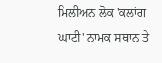ਮਿਲੀਅਨ ਲੋਕ 'ਕਲਾਂਗ ਘਾਟੀ' ਨਾਮਕ ਸਥਾਨ ਤੇ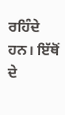ਰਹਿੰਦੇ ਹਨ। ਇੱਥੋਂ ਦੇ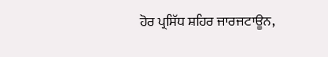ਹੋਰ ਪ੍ਰਸਿੱਧ ਸ਼ਹਿਰ ਜਾਰਜਟਾਊਨ,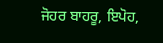ਜੋਹਰ ਬਾਹਰੂ, ਇਪੋਹ,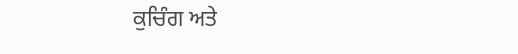ਕੁਚਿੰਗ ਅਤੇ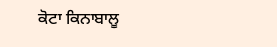ਕੋਟਾ ਕਿਨਾਬਾਲੂ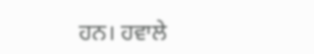ਹਨ। ਹਵਾਲੇ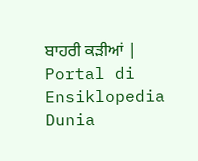ਬਾਹਰੀ ਕੜੀਆਂ |
Portal di Ensiklopedia Dunia